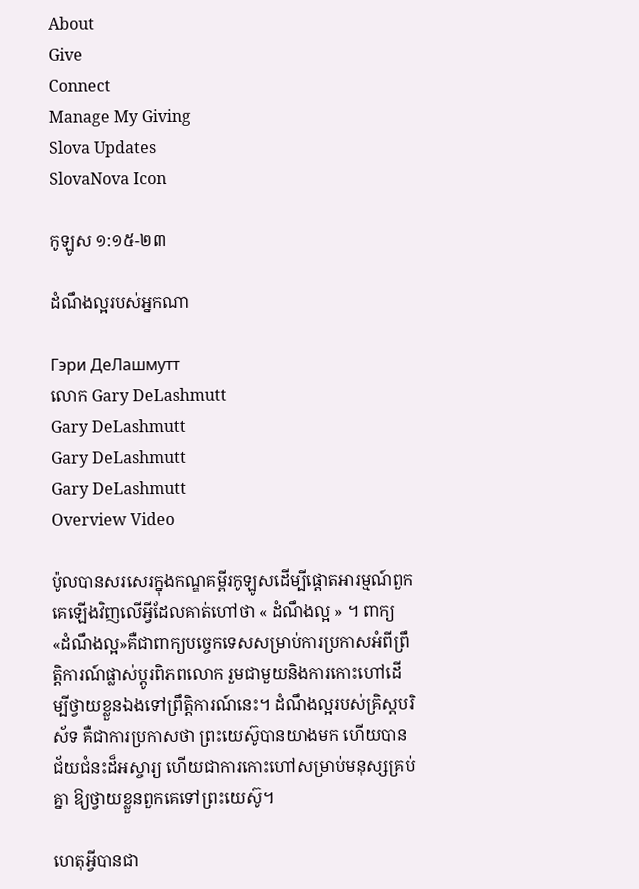About
Give
Connect
Manage My Giving
Slova Updates
SlovaNova Icon

កូឡូស ១:១៥-២៣

ដំណឹងល្អរបស់អ្នកណា

Гэри ДеЛашмутт
លោក Gary DeLashmutt
Gary DeLashmutt
Gary DeLashmutt
Gary DeLashmutt
Overview Video

ប៉ូលបានសរសេរក្នុងកណ្ឌគម្ពីរកូឡូសដើម្បីផ្ដោតអារម្មណ៍ពួកគេឡើងវិញលើអ្វីដែលគាត់ហៅថា « ដំណឹងល្អ » ។ ពាក្យ «ដំណឹងល្អ»គឺជាពាក្យបច្ចេកទេសសម្រាប់ការប្រកាសអំពីព្រឹត្តិការណ៍ផ្លាស់ប្តូរពិភពលោក រួមជាមួយនិងការកោះហៅដើម្បីថ្វាយខ្លួនឯងទៅព្រឹត្តិការណ៍នេះ។ ដំណឹងល្អរបស់គ្រិស្តបរិស័ទ គឺជាការប្រកាសថា ព្រះយេស៊ូបានយាងមក ហើយបានជ័យជំនះដ៏អស្ចារ្យ ហើយជាការកោះហៅសម្រាប់មនុស្សគ្រប់គ្នា ឱ្យថ្វាយខ្លួនពួកគេទៅព្រះយេស៊ូ។

ហេតុអ្វីបានជា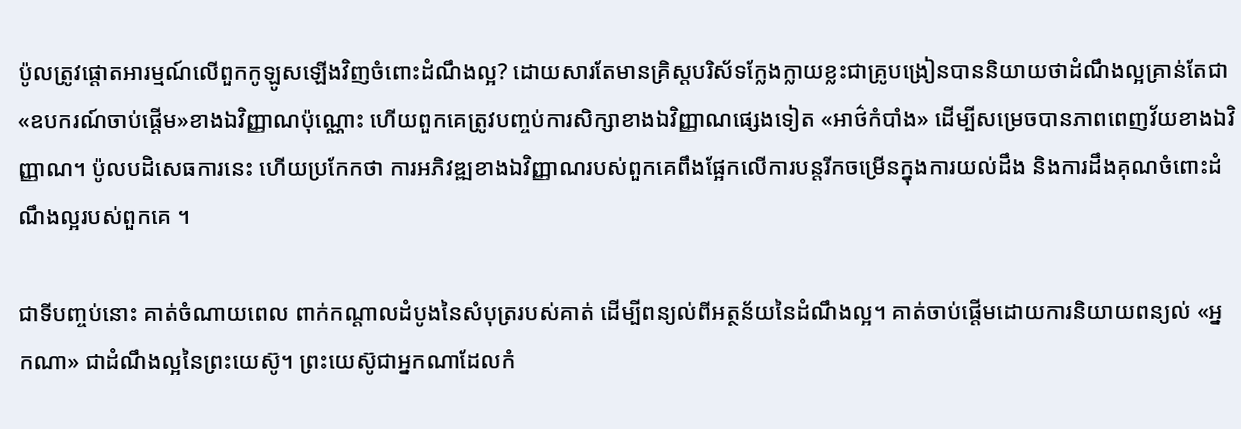ប៉ូលត្រូវផ្តោតអារម្មណ៍លើពួកកូឡូសឡើងវិញចំពោះដំណឹងល្អ? ដោយសារតែមានគ្រិស្តបរិស័ទក្លែងក្លាយខ្លះជាគ្រូបង្រៀនបាននិយាយថាដំណឹងល្អគ្រាន់តែជា«ឧបករណ៍ចាប់ផ្ដើម»ខាងឯវិញ្ញាណប៉ុណ្ណោះ ហើយពួកគេត្រូវបញ្ចប់ការសិក្សាខាងឯវិញ្ញាណផ្សេងទៀត «អាថ៌កំបាំង» ដើម្បីសម្រេចបានភាពពេញវ័យខាងឯវិញ្ញាណ។ ប៉ូលបដិសេធការនេះ ហើយប្រកែកថា ការអភិវឌ្ឍខាងឯវិញ្ញាណរបស់ពួកគេពឹងផ្អែកលើការបន្តរីកចម្រើនក្នុងការយល់ដឹង និងការដឹងគុណចំពោះដំណឹងល្អរបស់ពួកគេ ។

ជាទីបញ្ចប់នោះ គាត់ចំណាយពេល ពាក់កណ្តាលដំបូងនៃសំបុត្ររបស់គាត់ ដើម្បីពន្យល់ពីអត្ថន័យនៃដំណឹងល្អ។ គាត់ចាប់ផ្ដើមដោយការនិយាយពន្យល់ «អ្នកណា» ជាដំណឹងល្អនៃព្រះយេស៊ូ។ ព្រះយេស៊ូជាអ្នកណាដែលកំ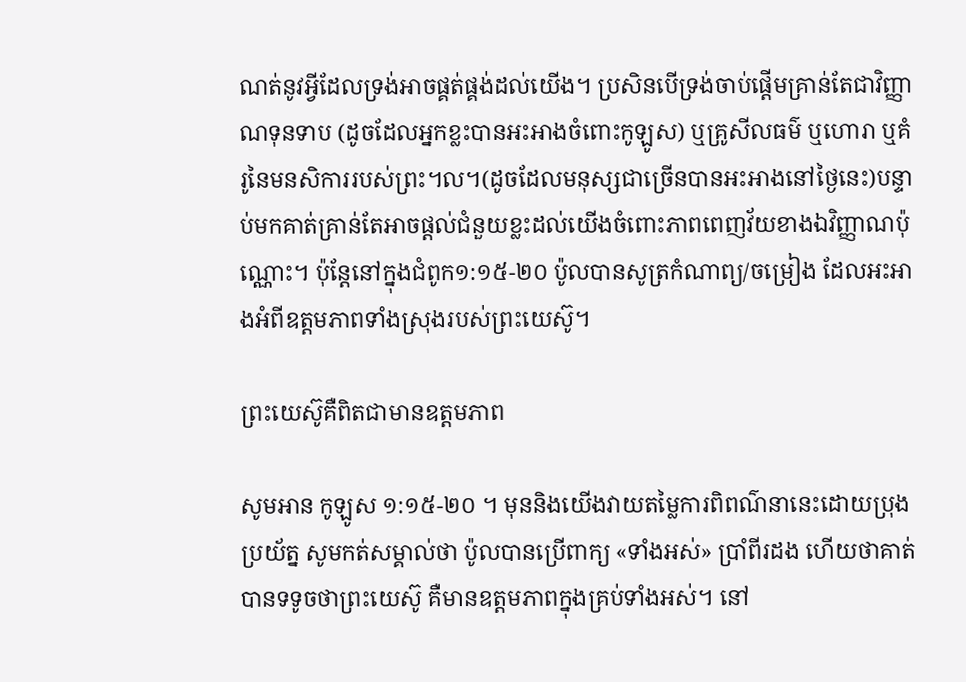ណត់នូវអ្វីដែលទ្រង់អាចផ្គត់ផ្គង់ដល់យើង។ ប្រសិនបើទ្រង់ចាប់ផ្តើមគ្រាន់តែជាវិញ្ញាណទុនទាប (ដូចដែលអ្នកខ្លះបានអះអាងចំពោះកូឡូស) ឬគ្រូសីលធម៌ ឬហោរា ឬគំរូនៃមនសិការរបស់ព្រះ។ល។(ដូចដែលមនុស្សជាច្រើនបានអះអាងនៅថ្ងៃនេះ)បន្ទាប់មកគាត់គ្រាន់តែអាចផ្តល់ជំនួយខ្លះដល់យើងចំពោះភាពពេញវ័យខាងឯវិញ្ញាណប៉ុណ្ណោះ។ ប៉ុន្តែនៅក្នុងជំពូក១:១៥-២០ ប៉ូលបានសូត្រកំណាព្យ/ចម្រៀង ដែលអះអាងអំពីឧត្តមភាពទាំងស្រុងរបស់ព្រះយេស៊ូ។

ព្រះយេស៊ូគឺពិតជាមានឧត្តមភាព

សូមអាន កូឡូស ១:១៥-២០ ។ មុននិងយើងវាយតម្លៃការពិពណ៌នានេះដោយប្រុងប្រយ័ត្ន សូមកត់សម្គាល់ថា ប៉ូលបានប្រើពាក្យ «ទាំងអស់» ប្រាំពីរដង ហើយថាគាត់បានទទូចថាព្រះយេស៊ូ គឺមានឧត្តមភាពក្នុងគ្រប់ទាំងអស់។ នៅ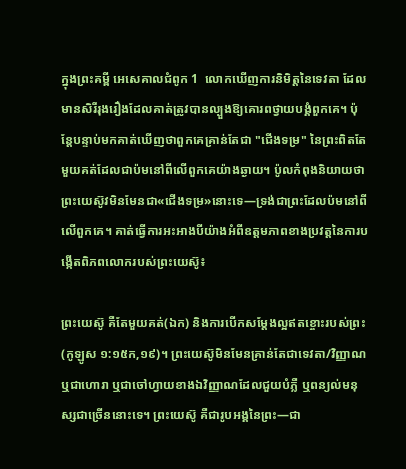ក្នុងព្រះគម្ពី អេសេគាលជំពូក 1  លោកឃើញការនិមិត្តនៃទេវតា ដែលមានសិរីរុងរឿងដែលគាត់ត្រូវបានល្បួងឱ្យគោរពថ្វាយបង្គំពួកគេ។ ប៉ុន្តែបន្ទាប់មកគាត់ឃើញថាពួកគេគ្រាន់តែជា "ជើងទម្រ" នៃព្រះពិតតែមួយគត់ដែលជាប៉មនៅពីលើពួកគេយ៉ាងឆ្ងាយ។ ប៉ូលកំពុងនិយាយថាព្រះយេស៊ូវមិនមែនជា«ជើងទម្រ»នោះទេ—ទ្រង់ជាព្រះដែលប៉មនៅពីលើពួកគេ។ គាត់ធ្វើការអះអាងបីយ៉ាងអំពីឧត្តមភាពខាងប្រវត្តនៃការបង្កើតពិភពលោករបស់ព្រះយេស៊ូ៖

ព្រះយេស៊ូ គឺតែមួយគត់(ឯក) និងការបើកសម្តែងល្អឥតខ្ចោះរបស់ព្រះ (កូឡូស ១:១៥ក,១៩)។ ព្រះយេស៊ូមិនមែនគ្រាន់តែជាទេវតា/វិញ្ញាណ ឬជាហោរា ឬជាចៅហ្វាយខាងឯវិញ្ញាណដែលជួយបំភ្លឺ ឬពន្យល់មនុស្សជាច្រើននោះទេ។ ព្រះយេស៊ូ គឺជារូបអង្គនៃព្រះ—ជា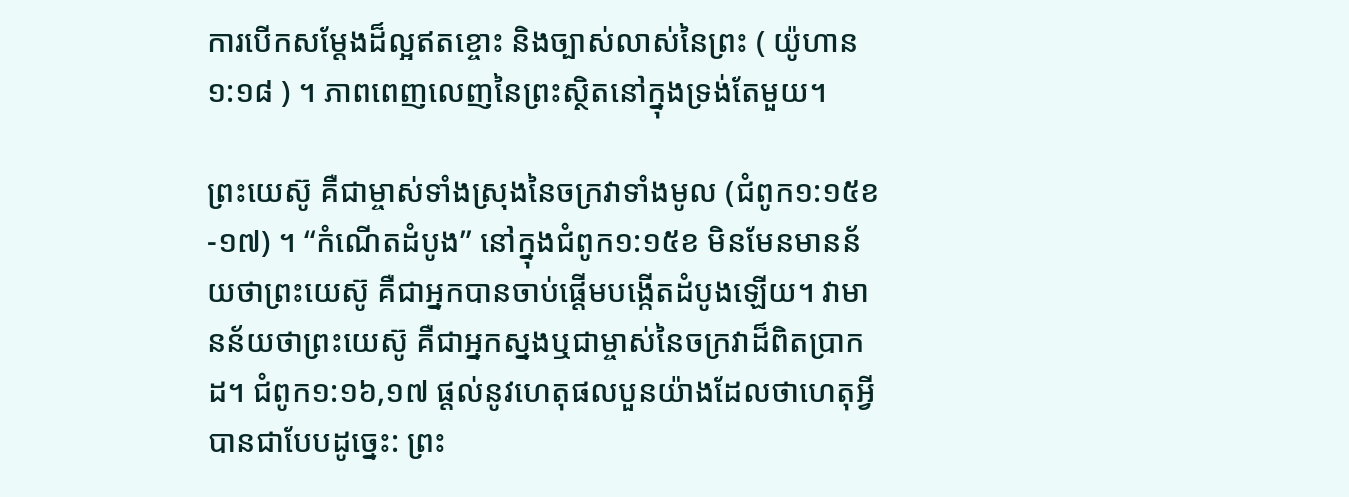ការបើកសម្តែងដ៏ល្អឥតខ្ចោះ និងច្បាស់លាស់នៃព្រះ ( យ៉ូហាន ១:១៨ ) ។ ភាពពេញលេញនៃព្រះស្ថិតនៅក្នុងទ្រង់តែមួយ។

ព្រះយេស៊ូ គឺជាម្ចាស់ទាំងស្រុងនៃចក្រវាទាំងមូល (ជំពូក១:១៥ខ-១៧) ។ “កំណើតដំបូង” នៅក្នុងជំពូក១:១៥ខ មិនមែនមានន័យថាព្រះយេស៊ូ គឺជាអ្នកបានចាប់ផ្តើមបង្កើតដំបូងឡើយ។ វាមានន័យថាព្រះយេស៊ូ គឺជាអ្នកស្នងឬជាម្ចាស់នៃចក្រវាដ៏ពិតប្រាកដ។ ជំពូក១:១៦,១៧ ផ្តល់នូវហេតុផលបួនយ៉ាងដែលថាហេតុអ្វីបានជាបែបដូច្នេះ: ព្រះ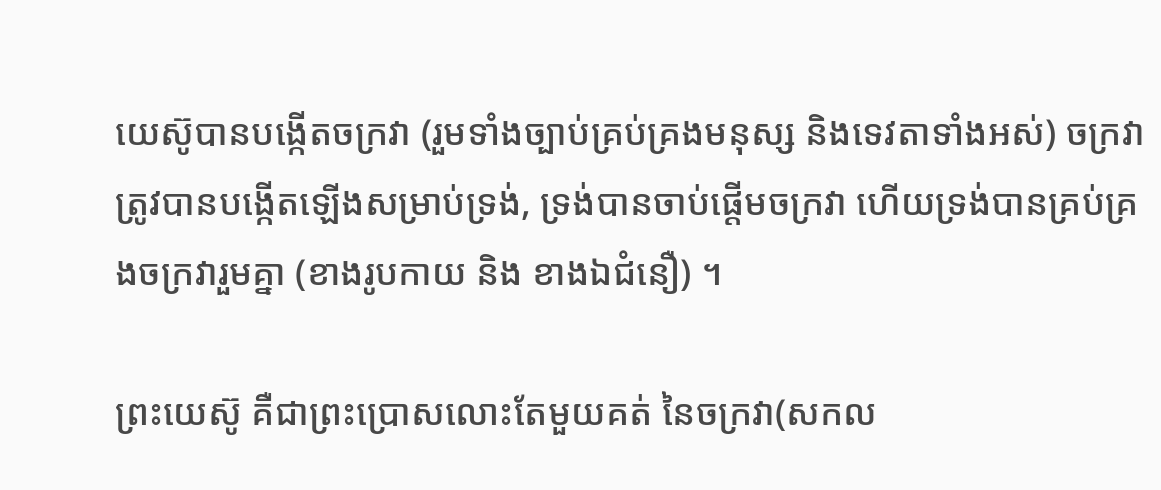យេស៊ូបានបង្កើតចក្រវា (រួមទាំងច្បាប់គ្រប់គ្រងមនុស្ស និងទេវតាទាំងអស់) ចក្រវាត្រូវបានបង្កើតឡើងសម្រាប់ទ្រង់, ទ្រង់បានចាប់ផ្តើមចក្រវា ហើយទ្រង់បានគ្រប់គ្រងចក្រវារួមគ្នា (ខាងរូបកាយ និង ខាងឯជំនឿ) ។

ព្រះយេស៊ូ គឺជាព្រះប្រោសលោះតែមួយគត់ នៃចក្រវា(សកល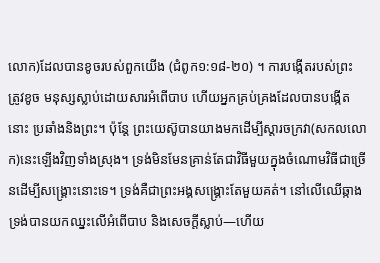លោក)ដែលបានខូចរបស់ពួកយើង (ជំពូក១:១៨-២០) ។ ការបង្កើតរបស់ព្រះ ត្រូវខូច មនុស្សស្លាប់ដោយសារអំពើបាប ហើយអ្នកគ្រប់គ្រងដែលបានបង្កើតនោះ ប្រឆាំងនិងព្រះ។ ប៉ុន្តែ ព្រះយេស៊ូបានយាងមកដើម្បីស្តារចក្រវា(សកលលោក)នេះឡើងវិញទាំងស្រុង។ ទ្រង់មិនមែនគ្រាន់តែជាវិធីមួយក្នុងចំណោមវិធីជាច្រើនដើម្បីសង្គ្រោះនោះទេ។ ទ្រង់គឺជាព្រះអង្គសង្គ្រោះតែមួយគត់។ នៅលើឈើឆ្កាង ទ្រង់បានយកឈ្នះលើអំពើបាប និងសេចក្តីស្លាប់—ហើយ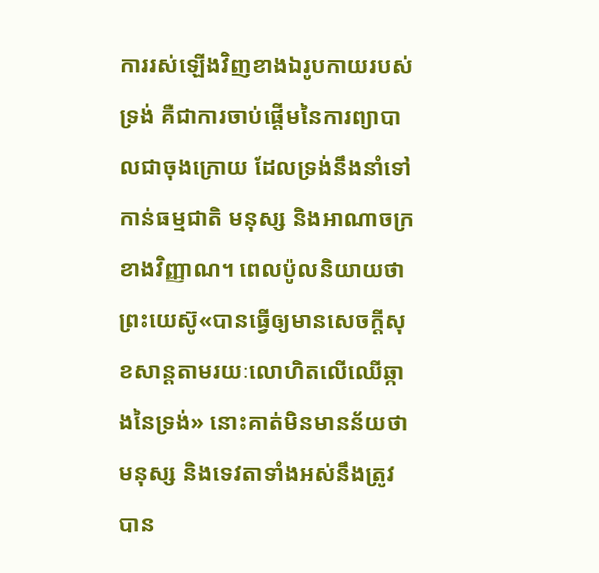ការរស់ឡើងវិញខាងឯរូបកាយរបស់ទ្រង់ គឺជាការចាប់ផ្តើមនៃការព្យាបាលជាចុងក្រោយ ដែលទ្រង់នឹងនាំទៅកាន់ធម្មជាតិ មនុស្ស និងអាណាចក្រខាងវិញ្ញាណ។ ពេលប៉ូលនិយាយថាព្រះយេស៊ូ«បានធ្វើឲ្យមានសេចក្ដីសុខសាន្ដតាមរយៈលោហិតលើឈើឆ្កាងនៃទ្រង់» នោះគាត់មិនមានន័យថាមនុស្ស និងទេវតាទាំងអស់នឹងត្រូវបាន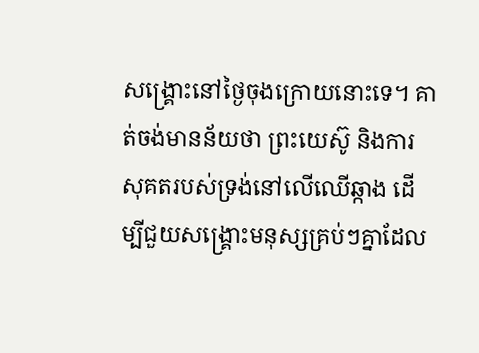សង្គ្រោះនៅថ្ងៃចុងក្រោយនោះទេ។ គាត់ចង់មានន័យថា ព្រះយេស៊ូ និងការសុគតរបស់ទ្រង់នៅលើឈើឆ្កាង ដើម្បីជួយសង្គ្រោះមនុស្សគ្រប់ៗគ្នាដែល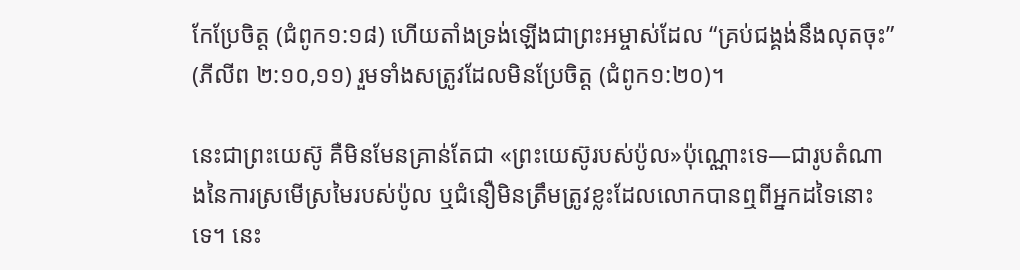កែប្រែចិត្ត (ជំពូក១:១៨) ហើយតាំងទ្រង់ឡើងជាព្រះអម្ចាស់ដែល “គ្រប់ជង្គង់នឹងលុតចុះ” (ភីលីព ២:១០,១១) រួមទាំងសត្រូវដែលមិនប្រែចិត្ត (ជំពូក១:២០)។

នេះជាព្រះយេស៊ូ គឺមិនមែនគ្រាន់តែជា «ព្រះយេស៊ូរបស់ប៉ូល»ប៉ុណ្ណោះទេ—ជារូបតំណាងនៃការស្រមើស្រមៃរបស់ប៉ូល ឬជំនឿមិនត្រឹមត្រូវខ្លះដែលលោកបានឮពីអ្នកដទៃនោះទេ។ នេះ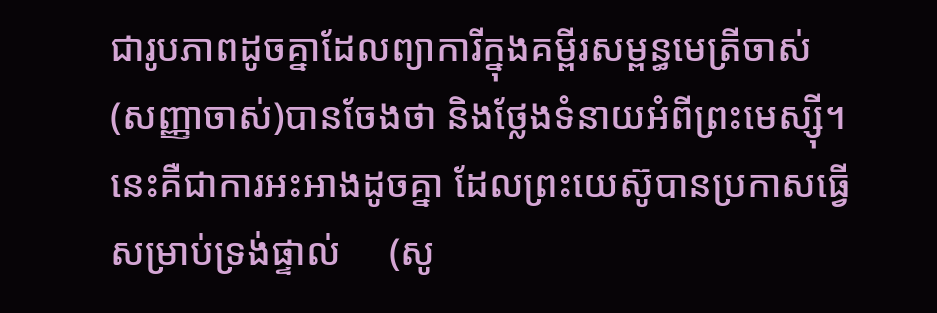ជារូបភាពដូចគ្នាដែលព្យាការីក្នុងគម្ពីរសម្ពន្ធមេត្រីចាស់(សញ្ញាចាស់)បានចែងថា និងថ្លែងទំនាយអំពីព្រះមេស្ស៊ី។ នេះគឺជាការអះអាងដូចគ្នា ដែលព្រះយេស៊ូបានប្រកាសធ្វើសម្រាប់ទ្រង់ផ្ទាល់     (សូ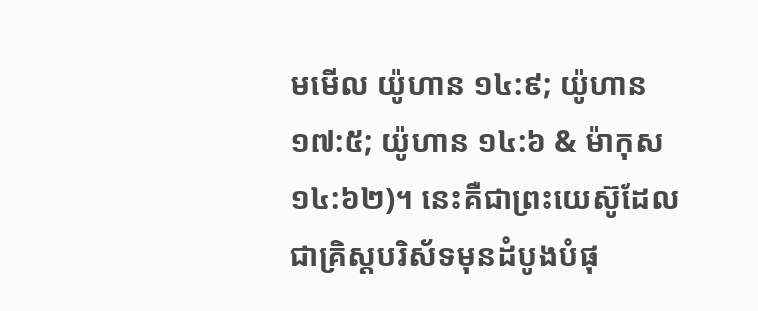មមើល យ៉ូហាន ១៤:៩; យ៉ូហាន ១៧:៥; យ៉ូហាន ១៤:៦ & ម៉ាកុស ១៤:៦២)។ នេះគឺជាព្រះយេស៊ូដែលជាគ្រិស្តបរិស័ទមុនដំបូងបំផុ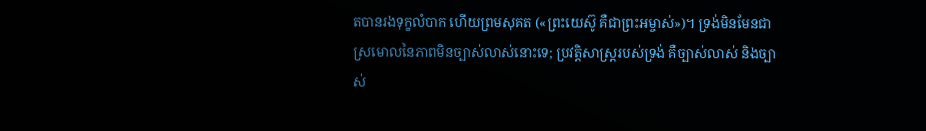តបានរងទុក្ខលំបាក ហើយព្រមសុគត («ព្រះយេស៊ូ គឺជាព្រះអម្ចាស់»)។ ទ្រង់មិនមែនជាស្រមោលនៃភាពមិនច្បាស់លាស់នោះទេ; ប្រវត្តិសាស្ត្ររបស់ទ្រង់ គឺច្បាស់លាស់ និងច្បាស់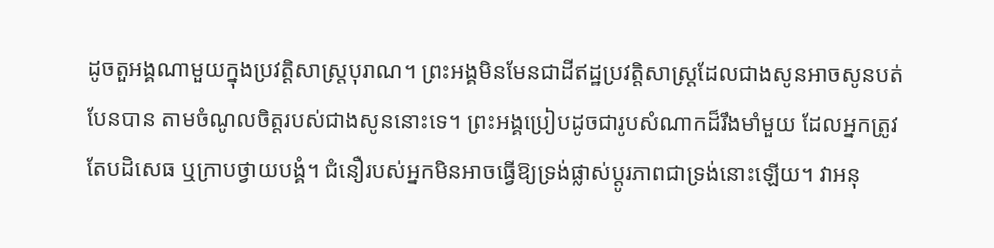ដូចតួអង្គណាមួយក្នុងប្រវត្តិសាស្ត្របុរាណ។ ព្រះអង្គមិនមែនជាដីឥដ្ឋប្រវត្តិសាស្ត្រដែលជាងសូនអាចសូនបត់បែនបាន តាមចំណូលចិត្តរបស់ជាងសូននោះទេ។ ព្រះអង្គប្រៀបដូចជារូបសំណាកដ៏រឹងមាំមួយ ដែលអ្នកត្រូវតែបដិសេធ ឬក្រាបថ្វាយបង្គំ។ ជំនឿរបស់អ្នកមិនអាចធ្វើឱ្យទ្រង់ផ្លាស់ប្តូរភាពជាទ្រង់នោះឡើយ។ វាអនុ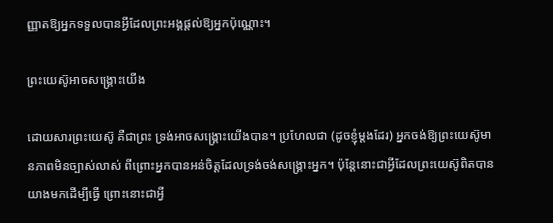ញ្ញាតឱ្យអ្នកទទួលបានអ្វីដែលព្រះអង្គផ្តល់ឱ្យអ្នកប៉ុណ្ណោះ។

ព្រះយេស៊ូអាចសង្គ្រោះយើង

ដោយសារព្រះយេស៊ូ គឺជាព្រះ ទ្រង់អាចសង្គ្រោះយើងបាន។ ប្រហែលជា (ដូចខ្ញុំម្តងដែរ) អ្នកចង់ឱ្យព្រះយេស៊ូមានភាពមិនច្បាស់លាស់ ពីព្រោះអ្នកបានអន់ចិត្តដែលទ្រង់ចង់សង្គ្រោះអ្នក។ ប៉ុន្តែនោះជាអ្វីដែលព្រះយេស៊ូពិតបានយាងមកដើម្បីធ្វើ ព្រោះនោះជាអ្វី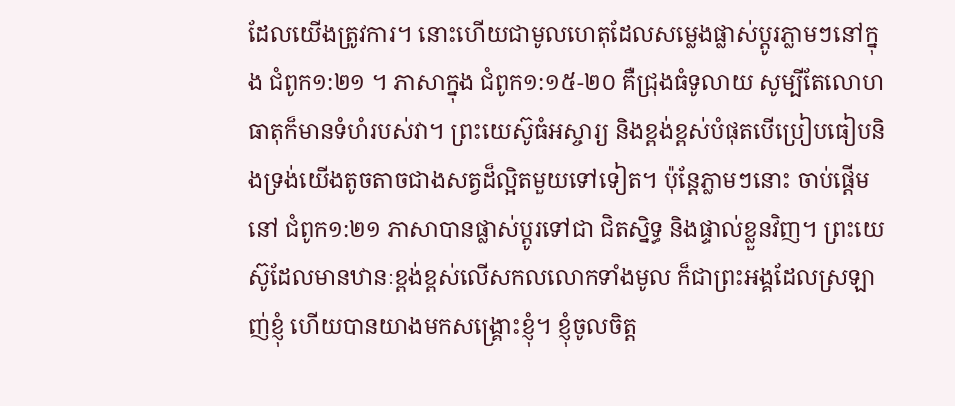ដែលយើងត្រូវការ។ នោះហើយជាមូលហេតុដែលសម្លេងផ្លាស់ប្តូរភ្លាមៗនៅក្នុង ជំពូក១:២១ ។ ភាសាក្នុង ជំពូក១:១៥-២០ គឺជ្រុងធំទូលាយ សូម្បីតែលោហធាតុក៏មានទំហំរបស់វា។ ព្រះយេស៊ូធំអស្ចារ្យ និងខ្ពង់ខ្ពស់បំផុតបើប្រៀបធៀបនិងទ្រង់យើងតូចតាចជាងសត្វដ៏ល្អិតមួយទៅទៀត។ ប៉ុន្តែភ្លាមៗនោះ ចាប់ផ្តើមនៅ ជំពូក១:២១ ភាសាបានផ្លាស់ប្តូរទៅជា ជិតស្និទ្ធ និងផ្ទាល់ខ្លួនវិញ។ ព្រះយេស៊ូដែលមានឋានៈខ្ពង់ខ្ពស់លើសកលលោកទាំងមូល ក៏ជាព្រះអង្គដែលស្រឡាញ់ខ្ញុំ ហើយបានយាងមកសង្គ្រោះខ្ញុំ។ ខ្ញុំចូលចិត្ត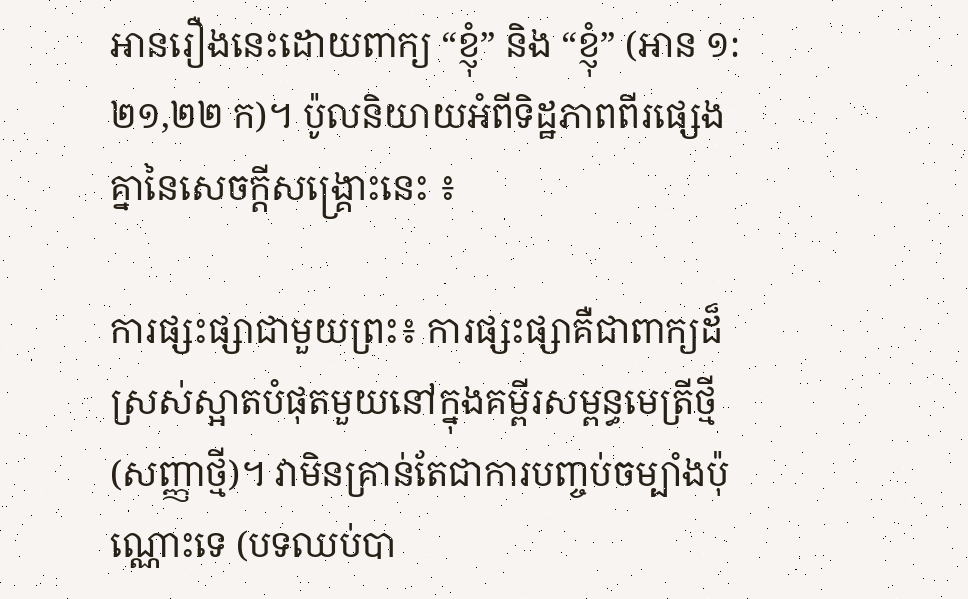អានរឿងនេះដោយពាក្យ “ខ្ញុំ” និង “ខ្ញុំ” (អាន ១:២១,២២ ក)។ ប៉ូលនិយាយអំពីទិដ្ឋភាពពីរផ្សេងគ្នានៃសេចក្ដីសង្គ្រោះនេះ ៖

ការផ្សះផ្សាជាមួយព្រះ៖ ការផ្សះផ្សាគឺជាពាក្យដ៏ស្រស់ស្អាតបំផុតមួយនៅក្នុងគម្ពីរសម្ពន្ធមេត្រីថ្មី(សញ្ញាថ្មី)។ វាមិនគ្រាន់តែជាការបញ្ចប់ចម្បាំងប៉ុណ្ណោះទេ (បទឈប់បា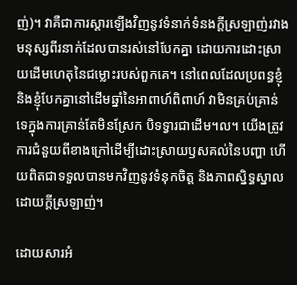ញ់)។ វាគឺជាការស្តារឡើងវិញនូវទំនាក់ទំនងក្តីស្រឡាញ់រវាងមនុស្សពីរនាក់ដែលបានរស់នៅបែកគ្នា ដោយការដោះស្រាយដើមហេតុនៃជម្លោះរបស់ពួកគេ។ នៅពេលដែលប្រពន្ធខ្ញុំ និងខ្ញុំបែកគ្នានៅដើមឆ្នាំនៃអាពាហ៍ពិពាហ៍ វាមិនគ្រប់គ្រាន់ទេក្នុងការគ្រាន់តែមិនស្រែក បិទទ្វារជាដើម។ល។ យើងត្រូវការជំនួយពីខាងក្រៅដើម្បីដោះស្រាយឫសគល់នៃបញ្ហា ហើយពិតជាទទួលបានមកវិញនូវទំនុកចិត្ត និងភាពស្និទ្ធស្នាលដោយក្ដីស្រឡាញ់។

ដោយសារអំ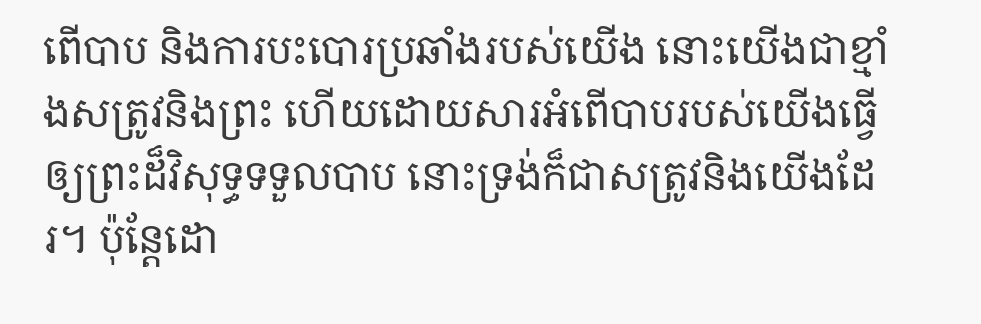ពើបាប និងការបះបោរប្រឆាំងរបស់យើង នោះយើងជាខ្មាំងសត្រូវនិងព្រះ ហើយដោយសារអំពើបាបរបស់យើងធ្វើឲ្យព្រះដ៏វិសុទ្ធទទួលបាប នោះទ្រង់ក៏ជាសត្រូវនិងយើងដែរ។ ប៉ុន្តែដោ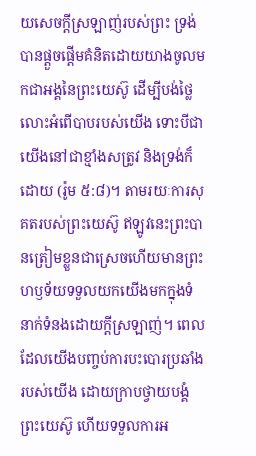យសេចក្តីស្រឡាញ់របស់ព្រះ ទ្រង់បានផ្តួចផ្តើមគំនិតដោយយាងចូលមកជាអង្គនៃព្រះយេស៊ូ ដើម្បីបង់ថ្លៃលោះអំពើបាបរបស់យើង ទោះបីជាយើងនៅជាខ្មាំងសត្រូវ និងទ្រង់ក៏ដោយ (រ៉ូម ៥:៨)។ តាមរយៈការសុគតរបស់ព្រះយេស៊ូ ឥឡូវនេះព្រះបានត្រៀមខ្លួនជាស្រេចហើយមានព្រះហឫទ័យទទួលយកយើងមកក្នុងទំនាក់ទំនងដោយក្តីស្រឡាញ់។ ពេលដែលយើងបញ្ចប់ការបះបោរប្រឆាំងរបស់យើង ដោយក្រាបថ្វាយបង្គំព្រះយេស៊ូ ហើយទទួលការអ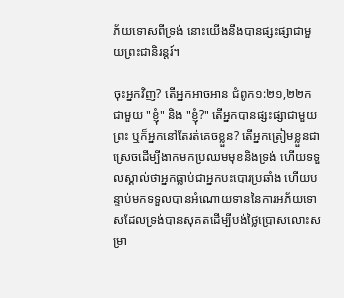ភ័យទោសពីទ្រង់ នោះយើងនឹងបានផ្សះផ្សាជាមួយព្រះជានិរន្តរ៍។

ចុះអ្នកវិញ? តើអ្នកអាចអាន ជំពូក១:២១,២២ក ជាមួយ "ខ្ញុំ" និង "ខ្ញុំ?" តើអ្នកបានផ្សះផ្សាជាមួយព្រះ ឬក៏អ្នកនៅតែរត់គេចខ្លួន? តើអ្នកត្រៀមខ្លួនជាស្រេចដើម្បីងាកមកប្រឈមមុខនិងទ្រង់ ហើយទទួលស្គាល់ថាអ្នកធ្លាប់ជាអ្នកបះបោរប្រឆាំង ហើយបន្ទាប់មកទទួលបានអំណោយទាននៃការអភ័យទោសដែលទ្រង់បានសុគតដើម្បីបង់ថ្លៃប្រោសលោះសម្រា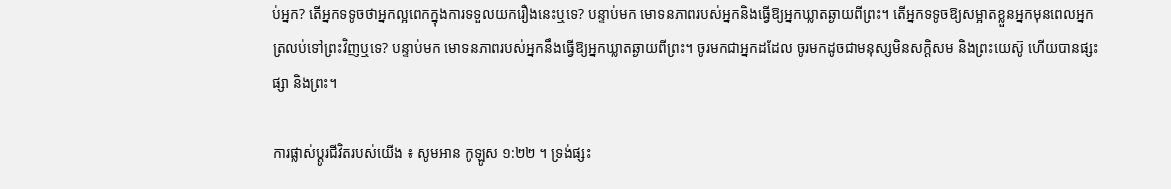ប់អ្នក? តើអ្នកទទូចថាអ្នកល្អពេកក្នុងការទទួលយករឿងនេះឬទេ? បន្ទាប់មក មោទនភាពរបស់អ្នកនិងធ្វើឱ្យអ្នកឃ្លាតឆ្ងាយពីព្រះ។ តើអ្នកទទូចឱ្យសម្អាតខ្លួនអ្នកមុនពេលអ្នកត្រលប់ទៅព្រះវិញឬទេ? បន្ទាប់មក មោទនភាពរបស់អ្នកនឹងធ្វើឱ្យអ្នកឃ្លាតឆ្ងាយពីព្រះ។ ចូរមកជាអ្នកដដែល ចូរមកដូចជាមនុស្សមិនសក្តិសម និងព្រះយេស៊ូ ហើយបានផ្សះផ្សា និងព្រះ។

ការផ្លាស់ប្ដូរជីវិតរបស់យើង ៖ សូមអាន កូឡូស ១:២២ ។ ទ្រង់ផ្សះ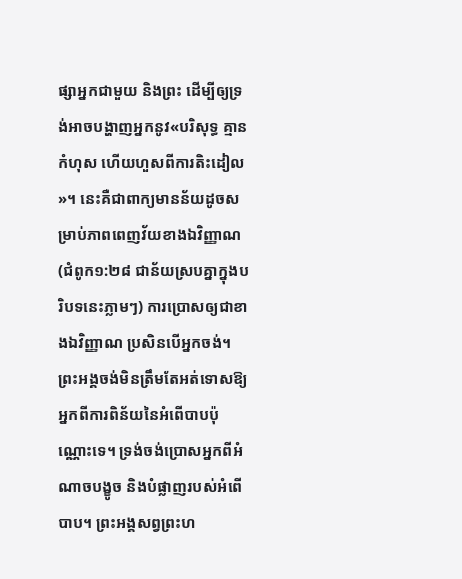ផ្សាអ្នកជាមួយ និងព្រះ ដើម្បីឲ្យទ្រង់អាចបង្ហាញអ្នកនូវ«បរិសុទ្ធ គ្មានកំហុស ហើយហួសពីការតិះដៀល»។ នេះគឺជាពាក្យមានន័យដូចសម្រាប់ភាពពេញវ័យខាងឯវិញ្ញាណ (ជំពូក១:២៨ ជាន័យស្របគ្នាក្នុងបរិបទនេះភ្លាមៗ) ការប្រោសឲ្យជាខាងឯវិញ្ញាណ ប្រសិនបើអ្នកចង់។ ព្រះអង្គចង់មិនត្រឹមតែអត់ទោសឱ្យអ្នកពីការពិន័យនៃអំពើបាបប៉ុណ្ណោះទេ។ ទ្រង់ចង់ប្រោសអ្នកពីអំណាចបង្ខូច និងបំផ្លាញរបស់អំពើបាប។ ព្រះអង្គសព្វព្រះហ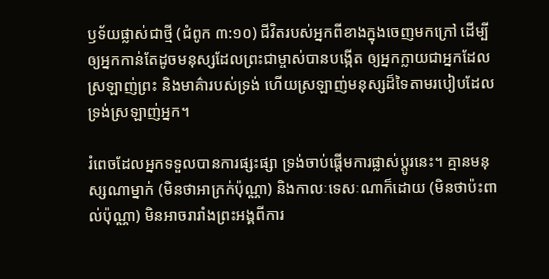ឫទ័យផ្លាស់ជាថ្មី (ជំពូក ៣:១០) ជីវិតរបស់អ្នកពីខាងក្នុងចេញមកក្រៅ ដើម្បីឲ្យអ្នកកាន់តែដូចមនុស្សដែលព្រះជាម្ចាស់បានបង្កើត ឲ្យអ្នកក្លាយជាអ្នកដែលស្រឡាញ់ព្រះ និងមាគ៌ារបស់ទ្រង់ ហើយស្រឡាញ់មនុស្សដ៏ទៃតាមរបៀបដែលទ្រង់ស្រឡាញ់អ្នក។

រំពេចដែលអ្នកទទួលបានការផ្សះផ្សា ទ្រង់ចាប់ផ្តើមការផ្លាស់ប្តូរនេះ។ គ្មានមនុស្សណាម្នាក់ (មិនថាអាក្រក់ប៉ុណ្ណា) និងកាលៈទេសៈណាក៏ដោយ (មិនថាប៉ះពាល់ប៉ុណ្ណា) មិនអាចរារាំងព្រះអង្គពីការ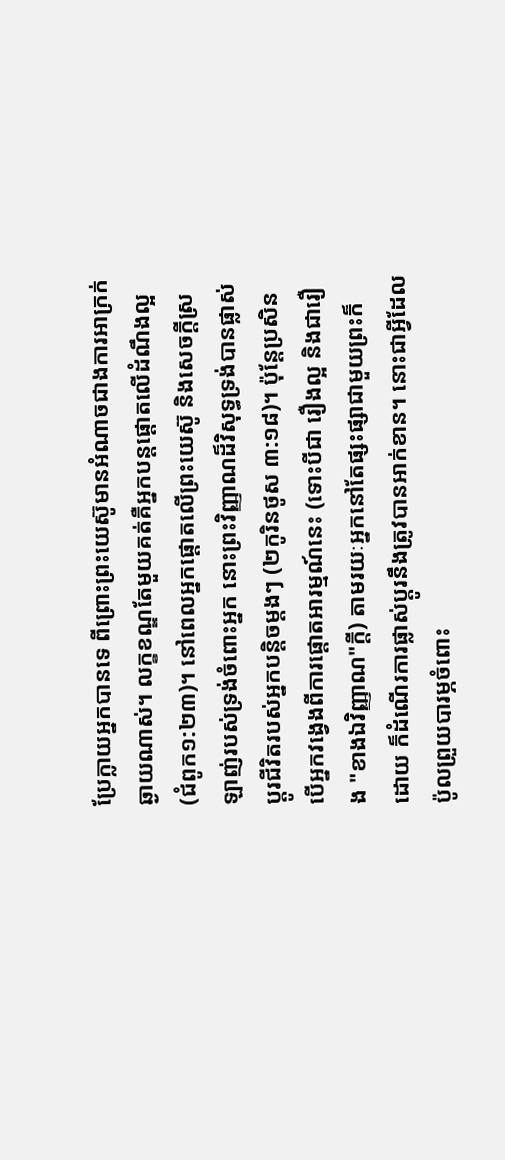ប្រែក្លាយអ្នកបានទេ ពីព្រោះព្រះយេស៊ូមានអំណាចជាងការអាក្រក់ឆ្ងាយណាស់។ លក្ខខណ្ឌតែមួយគត់គឺអ្នកបន្តផ្ដោតលើដំណឹងល្អ (ជំពូក១:២៣)។ នៅពេលអ្នកផ្តោតលើព្រះយេស៊ូ និងសេចក្តីស្រឡាញ់របស់ទ្រង់ចំពោះអ្នក នោះព្រះវិញ្ញាណដ៏វិសុទ្ធទ្រង់បានផ្លាស់ប្តូរជីវិតរបស់អ្នកបន្តិចម្តងៗ (២កូរិនថូស ៣:១៨)។ ប៉ុន្តែប្រសិនបើអ្នកវង្វេងពីការផ្តោតអារម្មណ៍នេះ (ទោះបីជា រឿងល្អ និងជារឿង "ខាងឯវិញ្ញាណ"ក្តី) តាមរយៈអ្នកនៅតែផ្សះផ្សាជាមួយព្រះក៏ដោយ ក៏ដំណើរការផ្លាស់ប្តូរនឹងត្រូវបានអាក់ខាន។ នោះជាអ្វីដែលប៉ូលព្រួយបារម្ភចំពោះ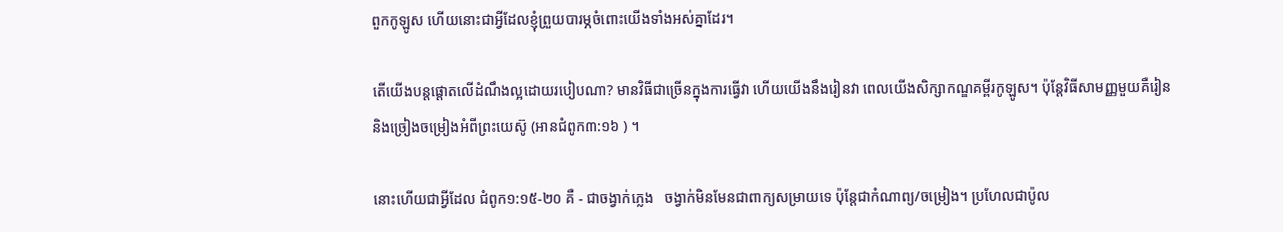ពួកកូឡូស ហើយនោះជាអ្វីដែលខ្ញុំព្រួយបារម្ភចំពោះយើងទាំងអស់គ្នាដែរ។

តើយើងបន្តផ្ដោតលើដំណឹងល្អដោយរបៀបណា? មានវិធីជាច្រើនក្នុងការធ្វើវា ហើយយើងនឹងរៀនវា ពេលយើងសិក្សាកណ្ឌគម្ពីរកូឡូស។ ប៉ុន្តែវិធីសាមញ្ញមួយគឺរៀន និងច្រៀងចម្រៀងអំពីព្រះយេស៊ូ (អានជំពូក៣:១៦ ) ។

នោះហើយជាអ្វីដែល ជំពូក១:១៥-២០ គឺ - ជាចង្វាក់ភ្លេង   ចង្វាក់មិនមែនជាពាក្យសម្រាយទេ ប៉ុន្តែជាកំណាព្យ/ចម្រៀង។ ប្រហែលជាប៉ូល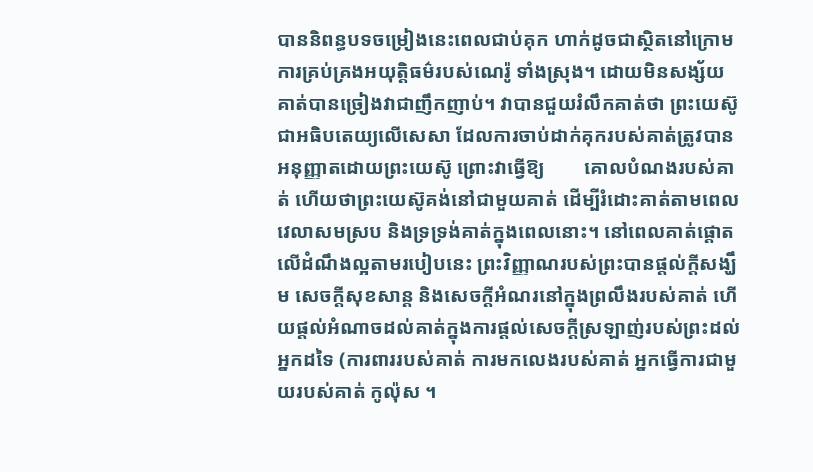បាននិពន្ធបទចម្រៀងនេះពេលជាប់គុក ហាក់ដូចជាស្ថិតនៅក្រោមការគ្រប់គ្រងអយុត្តិធម៌របស់ណេរ៉ូ ទាំងស្រុង។ ដោយមិនសង្ស័យគាត់បានច្រៀងវាជាញឹកញាប់។ វាបានជួយរំលឹកគាត់ថា ព្រះយេស៊ូជាអធិបតេយ្យលើសេសា ដែលការចាប់ដាក់គុករបស់គាត់ត្រូវបានអនុញ្ញាតដោយព្រះយេស៊ូ ព្រោះវាធ្វើឱ្យ        គោលបំណងរបស់គាត់ ហើយថាព្រះយេស៊ូគង់នៅជាមួយគាត់ ដើម្បីរំដោះគាត់តាមពេលវេលាសមស្រប និងទ្រទ្រង់គាត់ក្នុងពេលនោះ។ នៅពេលគាត់ផ្តោតលើដំណឹងល្អតាមរបៀបនេះ ព្រះវិញ្ញាណរបស់ព្រះបានផ្តល់ក្តីសង្ឃឹម សេចក្តីសុខសាន្ត និងសេចក្តីអំណរនៅក្នុងព្រលឹងរបស់គាត់ ហើយផ្តល់អំណាចដល់គាត់ក្នុងការផ្តល់សេចក្តីស្រឡាញ់របស់ព្រះដល់អ្នកដទៃ (ការពាររបស់គាត់ ការមកលេងរបស់គាត់ អ្នកធ្វើការជាមួយរបស់គាត់ កូល៉ុស ។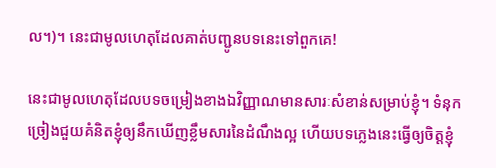ល។)។ នេះជាមូលហេតុដែលគាត់បញ្ជូនបទនេះទៅពួកគេ!

នេះជាមូលហេតុដែលបទចម្រៀងខាងឯវិញ្ញាណមានសារៈសំខាន់សម្រាប់ខ្ញុំ។ ទំនុកច្រៀងជួយគំនិតខ្ញុំឲ្យនឹកឃើញខ្លឹមសារនៃដំណឹងល្អ ហើយបទភ្លេងនេះធ្វើឲ្យចិត្តខ្ញុំ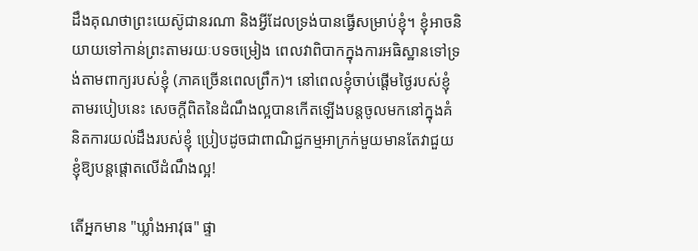ដឹងគុណថាព្រះយេស៊ូជានរណា និងអ្វីដែលទ្រង់បានធ្វើសម្រាប់ខ្ញុំ។ ខ្ញុំអាចនិយាយទៅកាន់ព្រះតាមរយៈបទចម្រៀង ពេលវាពិបាកក្នុងការអធិស្ឋានទៅទ្រង់តាមពាក្យរបស់ខ្ញុំ (ភាគច្រើនពេលព្រឹក)។ នៅពេលខ្ញុំចាប់ផ្តើមថ្ងៃរបស់ខ្ញុំតាមរបៀបនេះ សេចក្តីពិតនៃដំណឹងល្អបានកើតឡើងបន្តចូលមកនៅក្នុងគំនិតការយល់ដឹងរបស់ខ្ញុំ ប្រៀបដូចជាពាណិជ្ជកម្មអាក្រក់មួយមានតែវាជួយខ្ញុំឱ្យបន្តផ្តោតលើដំណឹងល្អ!

តើអ្នកមាន "ឃ្លាំងអាវុធ" ផ្ទា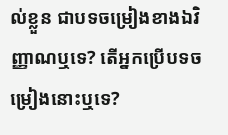ល់ខ្លួន ជាបទចម្រៀងខាងឯវិញ្ញាណឬទេ? តើអ្នកប្រើបទចម្រៀងនោះឬទេ?